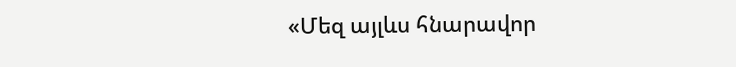«Մեզ այլևս հնարավոր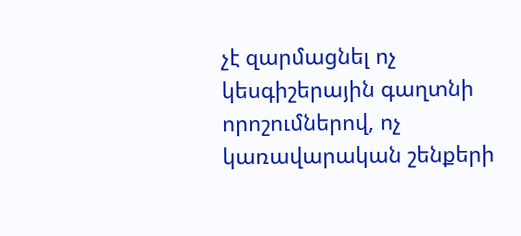չէ զարմացնել ոչ կեսգիշերային գաղտնի որոշումներով, ոչ կառավարական շենքերի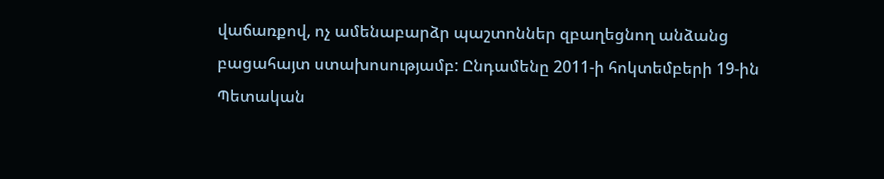վաճառքով, ոչ ամենաբարձր պաշտոններ զբաղեցնող անձանց բացահայտ ստախոսությամբ: Ընդամենը 2011-ի հոկտեմբերի 19-ին Պետական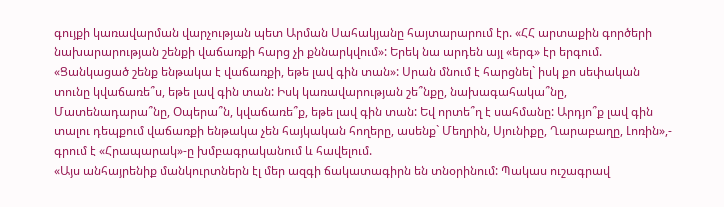գույքի կառավարման վարչության պետ Արման Սահակյանը հայտարարում էր. «ՀՀ արտաքին գործերի նախարարության շենքի վաճառքի հարց չի քննարկվում»: Երեկ նա արդեն այլ «երգ» էր երգում. «Ցանկացած շենք ենթակա է վաճառքի, եթե լավ գին տան»: Սրան մնում է հարցնել` իսկ քո սեփական տունը կվաճառե՞ս, եթե լավ գին տան: Իսկ կառավարության շե՞նքը, նախագահակա՞նը, Մատենադարա՞նը, Օպերա՞ն, կվաճառե՞ք, եթե լավ գին տան: Եվ որտե՞ղ է սահմանը: Արդյո՞ք լավ գին տալու դեպքում վաճառքի ենթակա չեն հայկական հողերը, ասենք` Մեղրին, Սյունիքը, Ղարաբաղը, Լոռին»,- գրում է «Հրապարակ»-ը խմբագրականում և հավելում.
«Այս անհայրենիք մանկուրտներն էլ մեր ազգի ճակատագիրն են տնօրինում: Պակաս ուշագրավ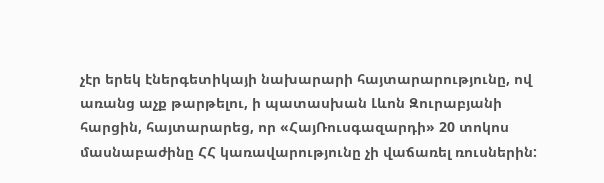չէր երեկ էներգետիկայի նախարարի հայտարարությունը, ով առանց աչք թարթելու, ի պատասխան Լևոն Զուրաբյանի հարցին, հայտարարեց, որ «ՀայՌուսգազարդի» 20 տոկոս մասնաբաժինը ՀՀ կառավարությունը չի վաճառել ռուսներին: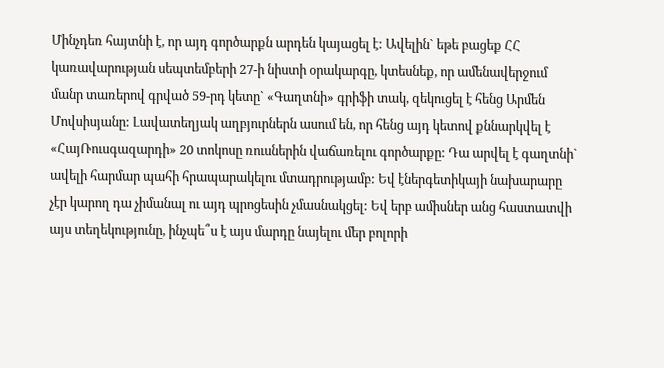Մինչդեռ հայտնի է, որ այդ գործարքն արդեն կայացել է: Ավելին` եթե բացեք ՀՀ կառավարության սեպտեմբերի 27-ի նիստի օրակարգը, կտեսնեք, որ ամենավերջում մանր տառերով գրված 59-րդ կետը` «Գաղտնի» գրիֆի տակ, զեկուցել է հենց Արմեն Մովսիսյանը: Լավատեղյակ աղբյուրներն ասում են, որ հենց այդ կետով քննարկվել է «ՀայՌուսգազարդի» 20 տոկոսը ռուսներին վաճառելու գործարքը: Դա արվել է գաղտնի` ավելի հարմար պահի հրապարակելու մտադրությամբ: Եվ էներգետիկայի նախարարը չէր կարող դա չիմանալ ու այդ պրոցեսին չմասնակցել: Եվ երբ ամիսներ անց հաստատվի այս տեղեկությունը, ինչպե՞ս է այս մարդը նայելու մեր բոլորի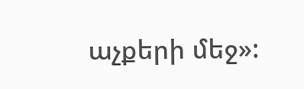աչքերի մեջ»: